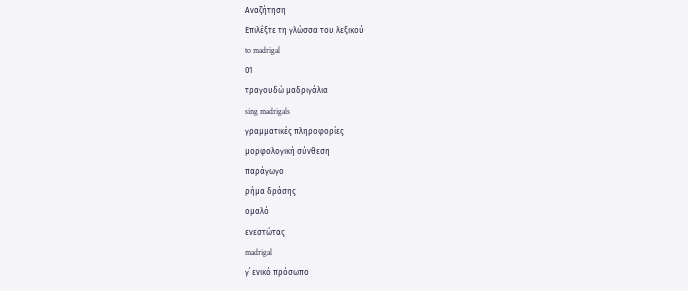Αναζήτηση
Επιλέξτε τη γλώσσα του λεξικού
to madrigal
01
τραγουδώ μαδριγάλια
sing madrigals
γραμματικές πληροφορίες
μορφολογική σύνθεση
παράγωγο
ρήμα δράσης
ομαλό
ενεστώτας
madrigal
γ΄ ενικό πρόσωπο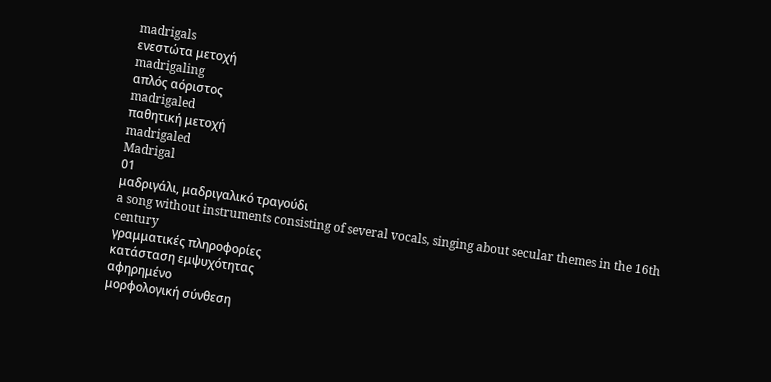madrigals
ενεστώτα μετοχή
madrigaling
απλός αόριστος
madrigaled
παθητική μετοχή
madrigaled
Madrigal
01
μαδριγάλι, μαδριγαλικό τραγούδι
a song without instruments consisting of several vocals, singing about secular themes in the 16th century
γραμματικές πληροφορίες
κατάσταση εμψυχότητας
αφηρημένο
μορφολογική σύνθεση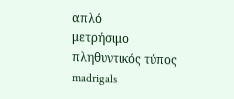απλό
μετρήσιμο
πληθυντικός τύπος
madrigals